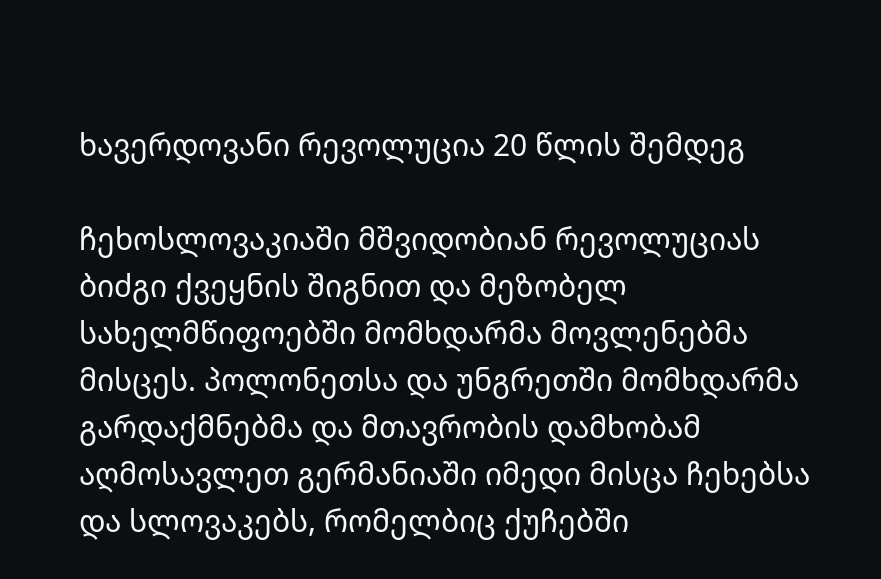ხავერდოვანი რევოლუცია 20 წლის შემდეგ

ჩეხოსლოვაკიაში მშვიდობიან რევოლუციას ბიძგი ქვეყნის შიგნით და მეზობელ სახელმწიფოებში მომხდარმა მოვლენებმა მისცეს. პოლონეთსა და უნგრეთში მომხდარმა გარდაქმნებმა და მთავრობის დამხობამ აღმოსავლეთ გერმანიაში იმედი მისცა ჩეხებსა და სლოვაკებს, რომელბიც ქუჩებში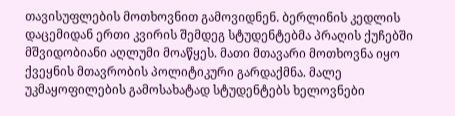თავისუფლების მოთხოვნით გამოვიდნენ. ბერლინის კედლის დაცემიდან ერთი კვირის შემდეგ სტუდენტებმა პრაღის ქუჩებში მშვიდობიანი აღლუმი მოაწყეს. მათი მთავარი მოთხოვნა იყო ქვეყნის მთავრობის პოლიტიკური გარდაქმნა. მალე უკმაყოფილების გამოსახატად სტუდენტებს ხელოვნები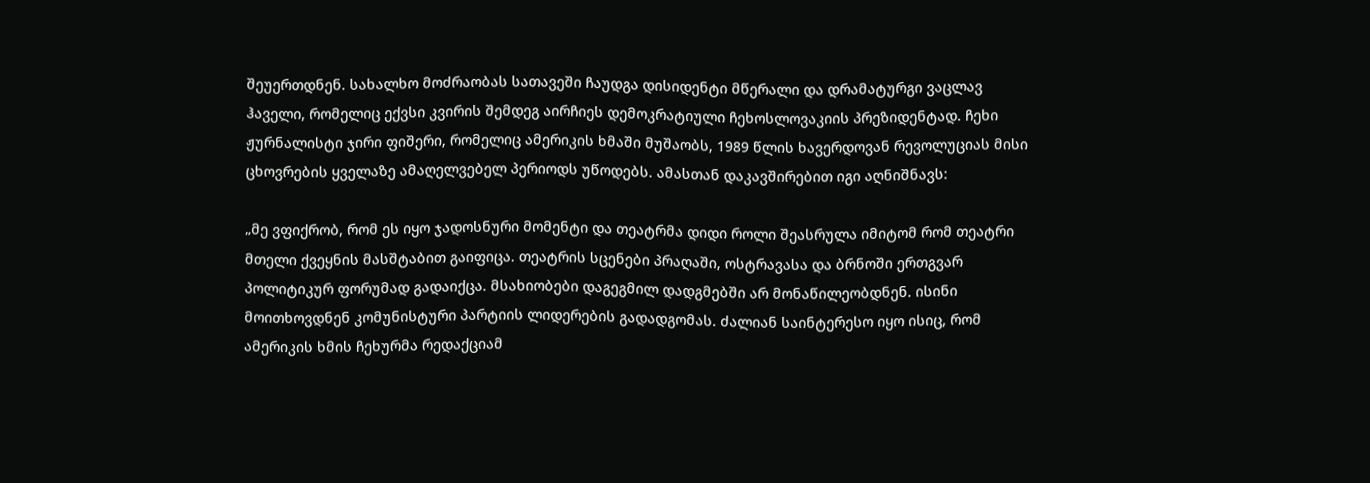შეუერთდნენ. სახალხო მოძრაობას სათავეში ჩაუდგა დისიდენტი მწერალი და დრამატურგი ვაცლავ ჰაველი, რომელიც ექვსი კვირის შემდეგ აირჩიეს დემოკრატიული ჩეხოსლოვაკიის პრეზიდენტად. ჩეხი ჟურნალისტი ჯირი ფიშერი, რომელიც ამერიკის ხმაში მუშაობს, 1989 წლის ხავერდოვან რევოლუციას მისი ცხოვრების ყველაზე ამაღელვებელ პერიოდს უწოდებს. ამასთან დაკავშირებით იგი აღნიშნავს:

„მე ვფიქრობ, რომ ეს იყო ჯადოსნური მომენტი და თეატრმა დიდი როლი შეასრულა იმიტომ რომ თეატრი მთელი ქვეყნის მასშტაბით გაიფიცა. თეატრის სცენები პრაღაში, ოსტრავასა და ბრნოში ერთგვარ პოლიტიკურ ფორუმად გადაიქცა. მსახიობები დაგეგმილ დადგმებში არ მონაწილეობდნენ. ისინი მოითხოვდნენ კომუნისტური პარტიის ლიდერების გადადგომას. ძალიან საინტერესო იყო ისიც, რომ ამერიკის ხმის ჩეხურმა რედაქციამ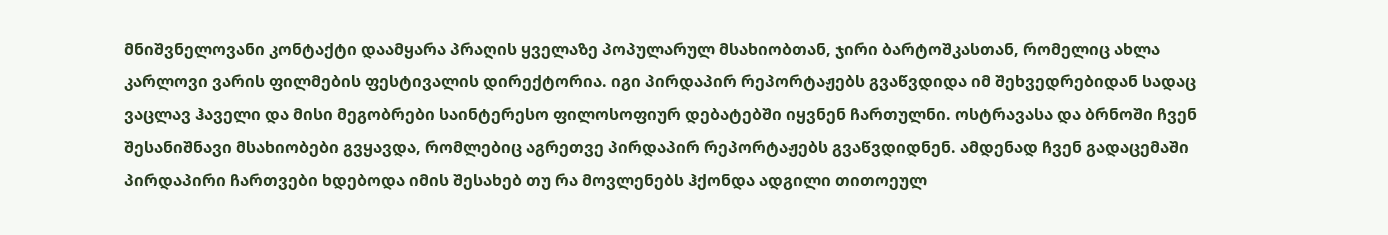მნიშვნელოვანი კონტაქტი დაამყარა პრაღის ყველაზე პოპულარულ მსახიობთან, ჯირი ბარტოშკასთან, რომელიც ახლა კარლოვი ვარის ფილმების ფესტივალის დირექტორია. იგი პირდაპირ რეპორტაჟებს გვაწვდიდა იმ შეხვედრებიდან სადაც ვაცლავ ჰაველი და მისი მეგობრები საინტერესო ფილოსოფიურ დებატებში იყვნენ ჩართულნი. ოსტრავასა და ბრნოში ჩვენ შესანიშნავი მსახიობები გვყავდა, რომლებიც აგრეთვე პირდაპირ რეპორტაჟებს გვაწვდიდნენ. ამდენად ჩვენ გადაცემაში პირდაპირი ჩართვები ხდებოდა იმის შესახებ თუ რა მოვლენებს ჰქონდა ადგილი თითოეულ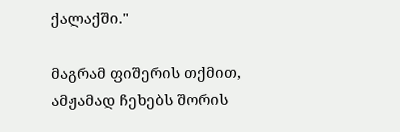ქალაქში."

მაგრამ ფიშერის თქმით, ამჟამად ჩეხებს შორის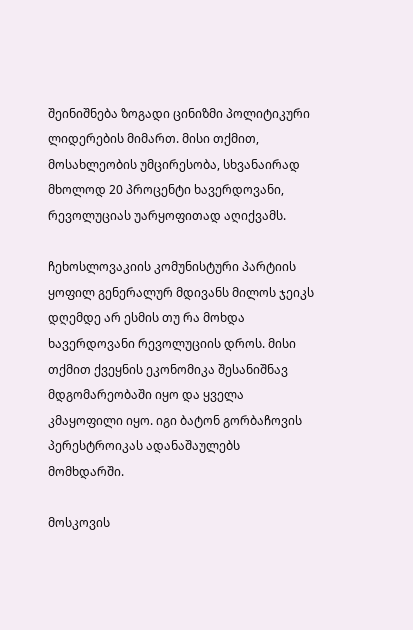შეინიშნება ზოგადი ცინიზმი პოლიტიკური ლიდერების მიმართ. მისი თქმით, მოსახლეობის უმცირესობა, სხვანაირად მხოლოდ 20 პროცენტი ხავერდოვანი, რევოლუციას უარყოფითად აღიქვამს.

ჩეხოსლოვაკიის კომუნისტური პარტიის ყოფილ გენერალურ მდივანს მილოს ჯეიკს დღემდე არ ესმის თუ რა მოხდა ხავერდოვანი რევოლუციის დროს. მისი თქმით ქვეყნის ეკონომიკა შესანიშნავ მდგომარეობაში იყო და ყველა კმაყოფილი იყო. იგი ბატონ გორბაჩოვის პერესტროიკას ადანაშაულებს მომხდარში.

მოსკოვის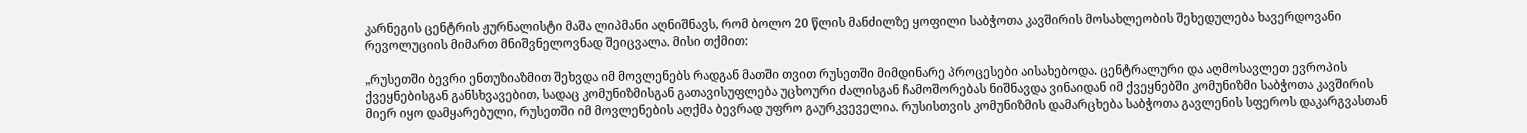კარნეგის ცენტრის ჟურნალისტი მაშა ლიპმანი აღნიშნავს, რომ ბოლო 20 წლის მანძილზე ყოფილი საბჭოთა კავშირის მოსახლეობის შეხედულება ხავერდოვანი რევოლუციის მიმართ მნიშვნელოვნად შეიცვალა. მისი თქმით:

„რუსეთში ბევრი ენთუზიაზმით შეხვდა იმ მოვლენებს რადგან მათში თვით რუსეთში მიმდინარე პროცესები აისახებოდა. ცენტრალური და აღმოსავლეთ ევროპის ქვეყნებისგან განსხვავებით, სადაც კომუნიზმისგან გათავისუფლება უცხოური ძალისგან ჩამოშორებას ნიშნავდა ვინაიდან იმ ქვეყნებში კომუნიზმი საბჭოთა კავშირის მიერ იყო დამყარებული, რუსეთში იმ მოვლენების აღქმა ბევრად უფრო გაურკვეველია. რუსისთვის კომუნიზმის დამარცხება საბჭოთა გავლენის სფეროს დაკარგვასთან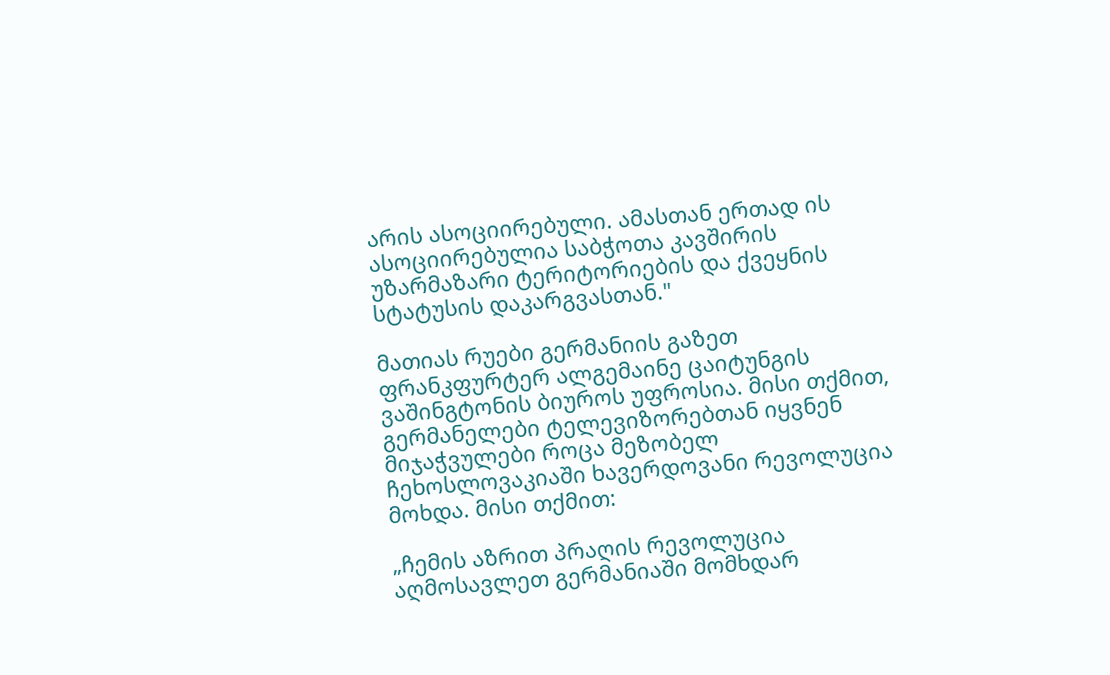არის ასოციირებული. ამასთან ერთად ის ასოციირებულია საბჭოთა კავშირის უზარმაზარი ტერიტორიების და ქვეყნის სტატუსის დაკარგვასთან."

მათიას რუები გერმანიის გაზეთ ფრანკფურტერ ალგემაინე ცაიტუნგის ვაშინგტონის ბიუროს უფროსია. მისი თქმით, გერმანელები ტელევიზორებთან იყვნენ მიჯაჭვულები როცა მეზობელ ჩეხოსლოვაკიაში ხავერდოვანი რევოლუცია მოხდა. მისი თქმით:

„ჩემის აზრით პრაღის რევოლუცია აღმოსავლეთ გერმანიაში მომხდარ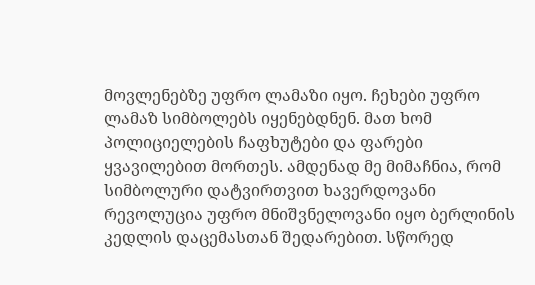მოვლენებზე უფრო ლამაზი იყო. ჩეხები უფრო ლამაზ სიმბოლებს იყენებდნენ. მათ ხომ პოლიციელების ჩაფხუტები და ფარები ყვავილებით მორთეს. ამდენად მე მიმაჩნია, რომ სიმბოლური დატვირთვით ხავერდოვანი რევოლუცია უფრო მნიშვნელოვანი იყო ბერლინის კედლის დაცემასთან შედარებით. სწორედ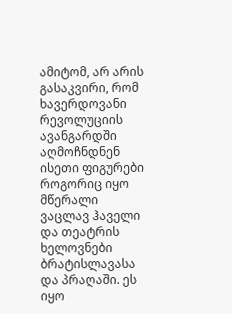ამიტომ, არ არის გასაკვირი, რომ ხავერდოვანი რევოლუციის ავანგარდში აღმოჩნდნენ ისეთი ფიგურები როგორიც იყო მწერალი ვაცლავ ჰაველი და თეატრის ხელოვნები ბრატისლავასა და პრაღაში. ეს იყო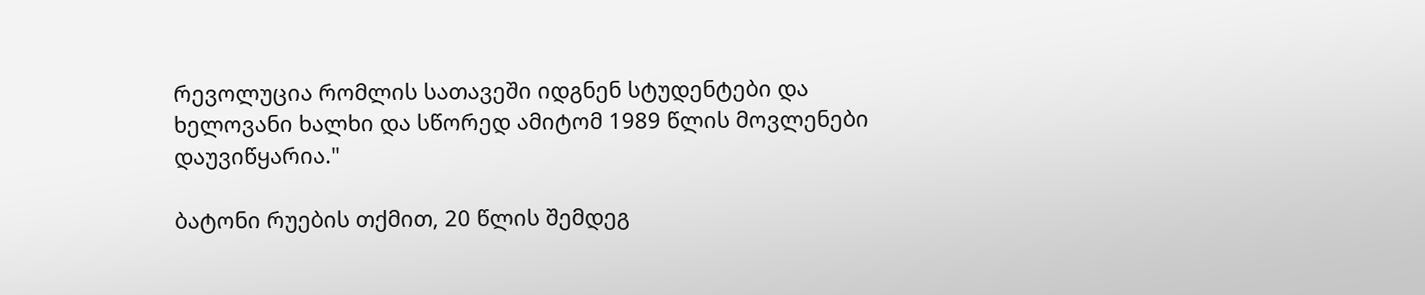რევოლუცია რომლის სათავეში იდგნენ სტუდენტები და ხელოვანი ხალხი და სწორედ ამიტომ 1989 წლის მოვლენები დაუვიწყარია."

ბატონი რუების თქმით, 20 წლის შემდეგ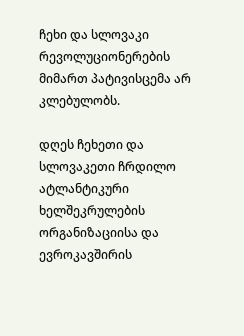ჩეხი და სლოვაკი რევოლუციონერების მიმართ პატივისცემა არ კლებულობს.

დღეს ჩეხეთი და სლოვაკეთი ჩრდილო ატლანტიკური ხელშეკრულების ორგანიზაციისა და ევროკავშირის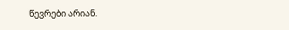წევრები არიან.